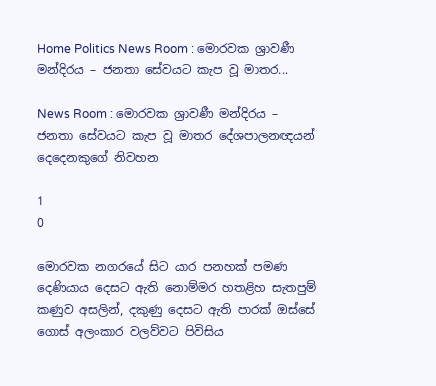Home Politics News Room : මොරවක ශ්‍රාවණී මන්දිරය – ජනතා සේවයට කැප වූ මාතර...

News Room : මොරවක ශ්‍රාවණී මන්දිරය – ජනතා සේවයට කැප වූ මාතර දේශපාලනඥයන් දෙදෙනකුගේ නිවහන

1
0

මොරවක නගරයේ සිට යාර පනහක් පමණ දෙණියාය දෙසට ඇති නොම්මර හතළිහ සැතපුම් කණුව අසලින්, දකුණු දෙසට ඇති පාරක් ඔස්සේ ගොස් අලංකාර වලව්වට පිවිසිය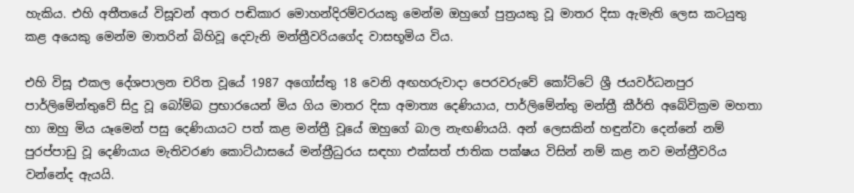හැකිය. එහි අතීතයේ විසූවන් අතර පඬිකාර මොහන්දිරම්වරයකු මෙන්ම ඔහුගේ පුත්‍රයකු වූ මාතර දිසා ඇමැති ලෙස කටයුතු කළ අයෙකු මෙන්ම මාතරින් බිහිවූ දෙවැනි මන්ත්‍රීවරියගේද වාසභූමිය විය.

එහි විසූ එකල දේශපාලන චරිත වූයේ 1987 අගෝස්තු 18 වෙනි අඟහරුවාදා පෙරවරුවේ කෝට්ටේ ශ්‍රී ජයවර්ධනපුර පාර්ලිමේන්තුවේ සිදු වූ බෝම්බ ප්‍රභාරයෙන් මිය ගිය මාතර දිසා අමාත්‍ය දෙණියාය, පාර්ලිමේන්තු මන්ත්‍රී කීර්ති අබේවික්‍රම මහතා හා ඔහු මිය යෑමෙන් පසු දෙණියායට පත් කළ මන්ත්‍රී වූයේ ඔහුගේ බාල නැඟණියයි. අන් ලෙසකින් හඳුන්වා දෙන්නේ නම් පුරප්පාඩු වූ දෙණියාය මැතිවරණ කොට්ඨාසයේ මන්ත්‍රීධුරය සඳහා එක්සත් ජාතික පක්ෂය විසින් නම් කළ නව මන්ත්‍රීවරිය වන්නේද ඇයයි.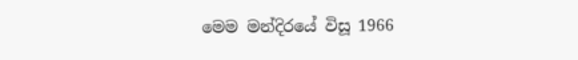මෙම මන්දිරයේ විසූ 1966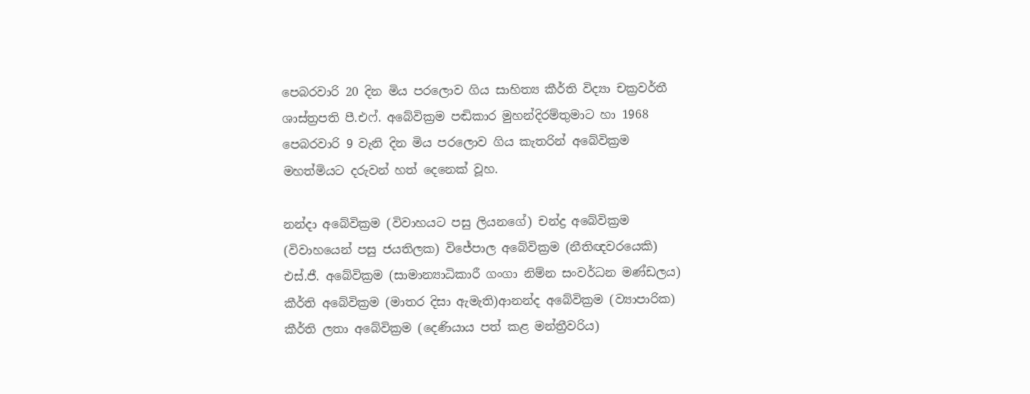පෙබරවාරි 20 දින මිය පරලොව ගිය සාහිත්‍ය කීර්ති විද්‍යා චක්‍රවර්තී ශාස්ත්‍රපති පී.එෆ්. අබේවික්‍රම පඬිකාර මුහන්දිරම්තුමාට හා 1968 පෙබරවාරි 9 වැනි දින මිය පරලොව ගිය කැතරින් අබේවික්‍රම මහත්මියට දරුවන් හත් දෙනෙක් වූහ.

නන්දා අබේවික්‍රම (විවාහයට පසු ලියනගේ) චන්ද්‍ර අබේවික්‍රම (විවාහයෙන් පසු ජයතිලක) විජේපාල අබේවික්‍රම (නීතිඥවරයෙකි) එස්.ජී. අබේවික්‍රම (සාමාන්‍යාධිකාරී ගංගා නිම්න සංවර්ධන මණ්ඩලය) කීර්ති අබේවික්‍රම (මාතර දිසා ඇමැති)ආනන්ද අබේවික්‍රම (ව්‍යාපාරික) කීර්ති ලතා අබේවික්‍රම (දෙණියාය පත් කළ මන්ත්‍රීවරිය)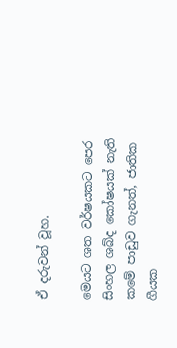ඒ දරුවන් වූහ.

මෙයට ශත වර්ෂයකට පෙර සිංහල ශබ්ද කෝෂයක් නැති කමේ පාඩුව ගැනත්, ජාතික ගීයක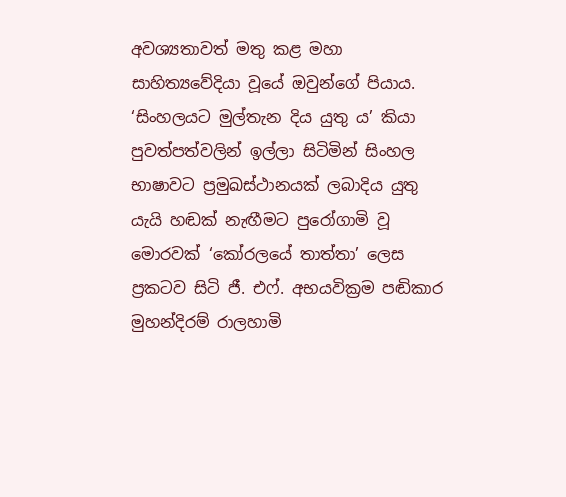අවශ්‍යතාවත් මතු කළ මහා සාහිත්‍යවේදියා වූයේ ඔවුන්ගේ පියාය‍. ‘සිංහලයට මුල්තැන දිය යුතු ය’ කියා පුවත්පත්වලින් ඉල්ලා සිටිමින් සිංහල භාෂාවට ප්‍රමුඛස්ථානයක් ලබාදිය යුතු යැයි හඬක් නැඟීමට පුරෝගාමි වූ මොරවක් ‘කෝරලයේ තාත්තා’ ලෙස ප්‍රකටව සිටි ජී. එෆ්. අභයවික්‍රම පඬිකාර මුහන්දිරම් රාලහාමි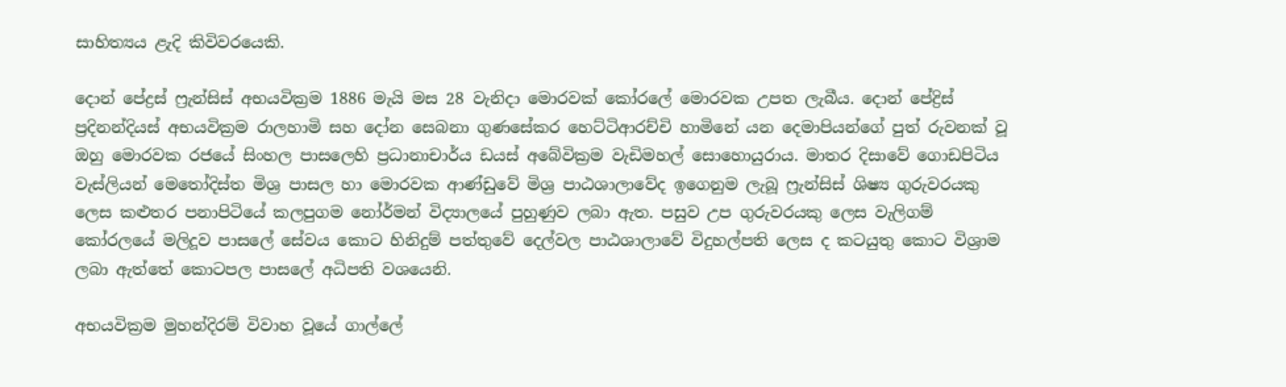සාහිත්‍යය ළැදි කිවිවරයෙකි.

දොන් පේද්‍රස් ෆ්‍රැන්සිස් අභයවික්‍රම 1886 මැයි මස 28 වැනිදා මොරවක් කෝරලේ මොරවක උපත ලැබීය. දොන් පේද්‍රිස් ප්‍රදිනන්දියස් අභයවික්‍රම රාලහාමි සහ දෝන සෙබනා ගුණසේකර හෙට්ටිආරච්චි හාමිනේ යන දෙමාපියන්ගේ පුත් රුවනක් වූ ඔහු මොරවක රජයේ සිංහල පාසලෙහි ප්‍රධානාචාර්ය ඩයස් අබේවික්‍රම වැඩිමහල් සොහොයුරාය. මාතර දිසාවේ ගොඩපිටිය වැස්ලියන් මෙතෝදිස්ත මිශ්‍ර පාසල හා මොරවක ආණ්ඩුවේ මිශ්‍ර පාඨශාලාවේද ඉගෙනුම ලැබූ ෆ්‍රැන්සිස් ශිෂ්‍ය ගුරුවරයකු ලෙස කළුතර පනාපිටියේ කලපුගම නෝර්මන් විද්‍යාලයේ පුහුණුව ලබා ඇත. පසුව උප ගුරුවරයකු ලෙස වැලිගම් කෝරලයේ මලිදූව පාසලේ සේවය කොට හිනිදුම් පත්තුවේ දෙල්වල පාඨශාලාවේ විදුහල්පති ලෙස ද කටයුතු කොට විශ්‍රාම ලබා ඇත්තේ කොටපල පාසලේ අධිපති වශයෙනි.

අභයවික්‍රම මුහන්දිරම් විවාහ වූයේ ගාල්ලේ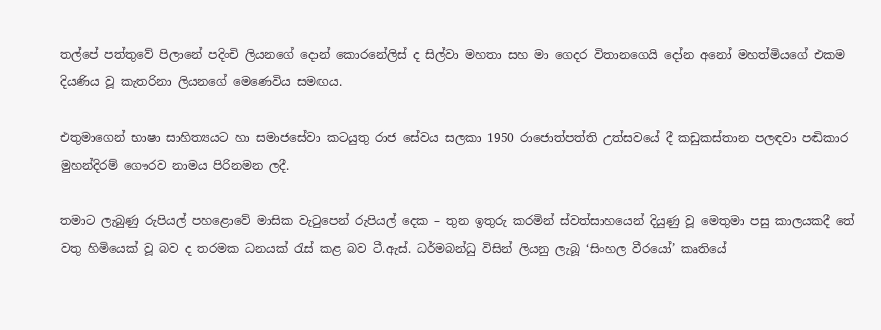තල්පේ පත්තුවේ පිලානේ පදිංචි ලියනගේ දොන් කොරනේලිස් ද සිල්වා මහතා සහ මා ගෙදර විතානගෙයි දෝන අනෝ මහත්මියගේ එකම දියණිය වූ කැතරිනා ලියනගේ මෙණෙවිය සමඟය.

එතුමාගෙන් භාෂා සාහිත්‍යයට හා සමාජසේවා කටයුතු රාජ සේවය සලකා 1950 රාජොත්පත්ති උත්සවයේ දී කඩුකස්තාන පලඳවා පඬිකාර මුහන්දිරම් ගෞරව නාමය පිරිනමන ලදී.

තමාට ලැබුණු රුපියල් පහළොවේ මාසික වැටුපෙන් රුපියල් දෙක – තුන ඉතුරු කරමින් ස්වත්සාහයෙන් දියුණු වූ මෙතුමා පසු කාලයකදී තේ වතු හිමියෙක් වූ බව ද තරමක ධනයක් රැස් කළ බව ටී.ඇස්. ධර්මබන්ධු විසින් ලියනු ලැබූ ‘සිංහල වීරයෝ’ කෘතියේ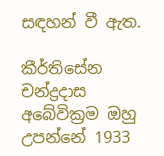සඳහන් වී ඇත.

කීර්තිසේන චන්ද්‍රදාස අබේවික්‍රම ඔහු උපන්නේ 1933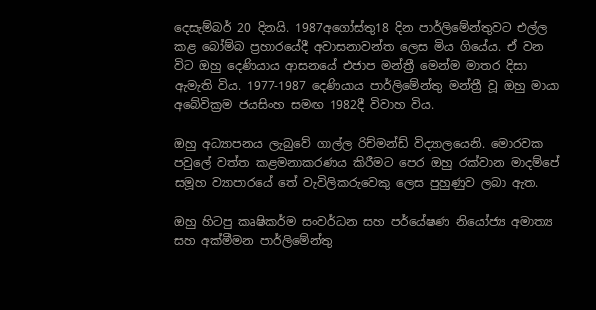දෙසැම්බර් 20 දිනයි. 1987අගෝස්තු18 දින පාර්ලිමේන්තුවට එල්ල කළ බෝම්බ ප්‍රහාරයේදී අවාසනාවන්ත ලෙස මිය ගියේය. ඒ වන විට ඔහු දෙණියාය ආසනයේ එජාප මන්ත්‍රී මෙන්ම මාතර දිසා ඇමැති විය. 1977-1987 දෙණියාය පාර්ලිමේන්තු මන්ත්‍රී වූ ඔහු මායා අබේවික්‍රම ජයසිංහ සමඟ 1982දී විවාහ විය.

ඔහු අධ්‍යාපනය ලැබුවේ ගාල්ල රිච්මන්ඩ් විද්‍යාලයෙනි. මොරවක පවුලේ වත්ත කළමනාකරණය කිරීමට පෙර ඔහු රක්වාන මාදම්පේ සමූහ ව්‍යාපාරයේ තේ වැවිලිකරුවෙකු ලෙස පුහුණුව ලබා ඇත.

ඔහු හිටපු කෘෂිකර්ම සංවර්ධන සහ පර්යේෂණ නියෝජ්‍ය අමාත්‍ය සහ අක්මීමන පාර්ලිමේන්තු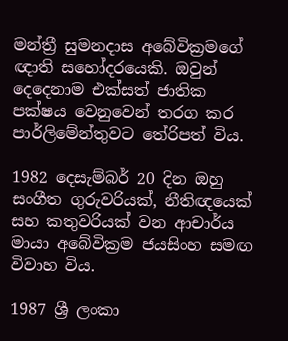මන්ත්‍රී සුමනදාස අබේවික්‍රමගේ ඥාති සහෝදරයෙකි. ඔවුන් දෙදෙනාම එක්සත් ජාතික පක්ෂය වෙනුවෙන් තරග කර පාර්ලිමේන්තුවට තේරිපත් විය.

1982 දෙසැම්බර් 20 දින ඔහු සංගීත ගුරුවරියක්, නීතිඥයෙක් සහ කතුවරියක් වන ආචාර්ය මායා අබේවික්‍රම ජයසිංහ සමඟ විවාහ විය.

1987 ශ්‍රී ලංකා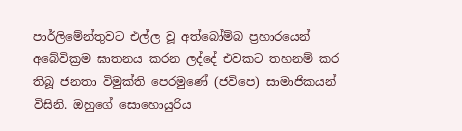පාර්ලිමේන්තුවට එල්ල වූ අත්බෝම්බ ප්‍රහාරයෙන් අබේවික්‍රම ඝාතනය කරන ලද්දේ එවකට තහනම් කර තිබූ ජනතා විමුක්ති පෙරමුණේ (ජවිපෙ) සාමාජිකයන් විසිනි. ඔහුගේ සොහොයුරිය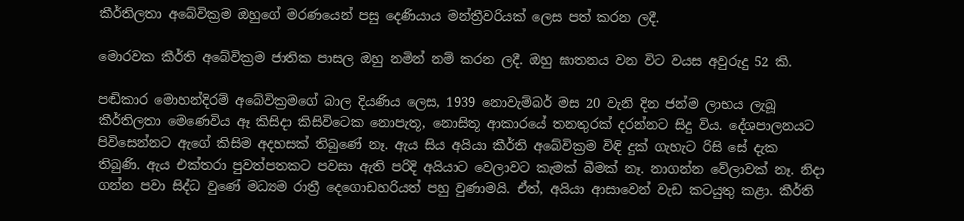කීර්තිලතා අබේවික්‍රම ඔහුගේ මරණයෙන් පසු දෙණියාය මන්ත්‍රීවරියක් ලෙස පත් කරන ලදී.

මොරවක කීර්ති අබේවික්‍රම ජාතික පාසල ඔහු නමින් නම් කරන ලදී. ඔහු ඝාතනය වන විට වයස අවුරුදු 52 කි.

පඬිකාර මොහන්දිරම් අබේවික්‍රමගේ බාල දියණිය ලෙස, 1939 නොවැම්බර් මස 20 වැනි දින ජන්ම ලාභය ලැබූ කීර්තිලතා මෙණෙවිය ඈ කිසිදා කිසිවිටෙක නොපැතූ, නොසිතූ ආකාරයේ තනතුරක් දරන්නට සිදු විය. දේශපාලනයට පිවිසෙන්නට ඇගේ කිසිම අදහසක් තිබුණේ නෑ. ඇය සිය අයියා කීර්ති අබේවික්‍රම විඳි දුක් ගැහැට රිසි සේ දැක තිබුණි. ඇය එක්තරා පුවත්පතකට පවසා ඇති පරිදි අයියාට වෙලාවට කැමක් බීමක් නෑ. නාගන්න වේලාවක් නෑ. නිදා ගන්න පවා සිද්ධ වුණේ මධ්‍යම රාත්‍රී දෙගොඩහරියත් පහු වුණාමයි. ඒත්, අයියා ආසාවෙන් වැඩ කටයුතු කළා. කීර්ති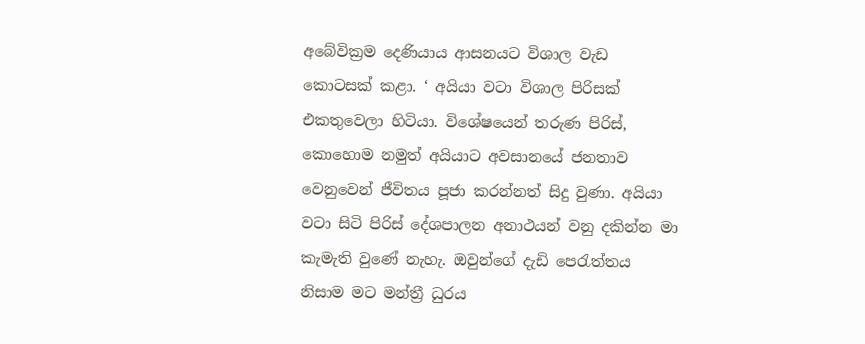අබේවික්‍රම දෙණියාය ආසනයට විශාල වැඩ කොටසක් කළා. ‘ අයියා වටා විශාල පිරිසක් එකතුවෙලා හිටියා. විශේෂයෙන් තරුණ පිරිස්, කොහොම නමුත් අයියාට අවසානයේ ජනතාව වෙනුවෙන් ජීවිතය පූජා කරන්නත් සිදු වුණා. අයියා වටා සිටි පිරිස් දේශපාලන අනාථයන් වනු දකින්න මා කැමැති වුණේ නැහැ. ඔවුන්ගේ දැඩි පෙරැත්තය නිසාම මට මන්ත්‍රී ධුරය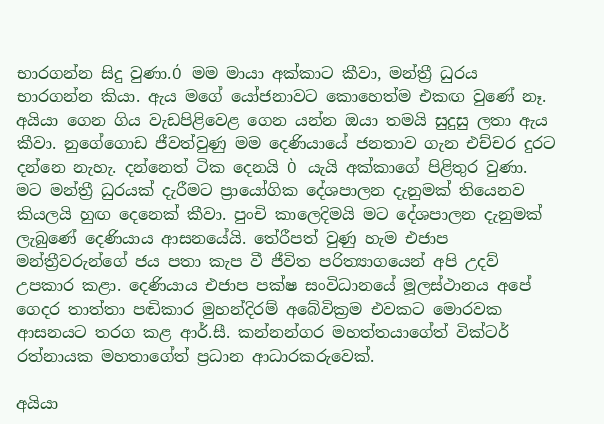භාරගන්න සිදු වුණා.Ó මම මායා අක්කාට කීවා, මන්ත්‍රී ධුරය භාරගන්න කියා. ඇය මගේ යෝජනාවට කොහෙත්ම එකඟ වුණේ නෑ. අයියා ගෙන ගිය වැඩපිළිවෙළ ගෙන යන්න ඔයා තමයි සුදුසු ලතා ඇය කීවා. නුගේගොඩ ජීවත්වුණු මම දෙණියායේ ජනතාව ගැන එච්චර දුරට දන්නෙ නැහැ. දන්නෙත් ටික දෙනයි Ò යැයි අක්කාගේ පිළිතුර වුණා. මට මන්ත්‍රී ධුරයක් දැරීමට ප්‍රායෝගික දේශපාලන දැනුමක් තියෙනව කියලයි හුඟ දෙනෙක් කීවා. පුංචි කාලෙදිමයි මට දේශපාලන දැනුමක් ලැබුණේ දෙණියාය ආසනයේයි. තේරීපත් වුණු හැම එජාප මන්ත්‍රීවරුන්ගේ ජය පතා කැප වී ජීවිත පරිත්‍යාගයෙන් අපි උදව් උපකාර කළා. දෙණියාය එජාප පක්ෂ සංවිධානයේ මූලස්ථානය අපේ ගෙදර තාත්තා පඬිකාර මුහන්දිරම් අබේවික්‍රම එවකට මොරවක ආසනයට තරග කළ ආර්.සී. කන්නන්ගර මහත්තයාගේත් වික්ටර් රත්නායක මහතාගේත් ප්‍රධාන ආධාරකරුවෙක්.

අයියා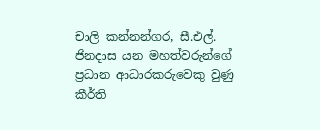චාලි කන්නන්ගර, සී.එල්. ජිනදාස යන මහත්වරුන්ගේ ප්‍රධාන ආධාරකරුවෙකු වුණු කීර්ති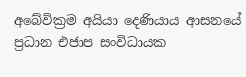අබේවික්‍රම අයියා දෙණියාය ආසනයේ ප්‍රධාන එජාප සංවිධායක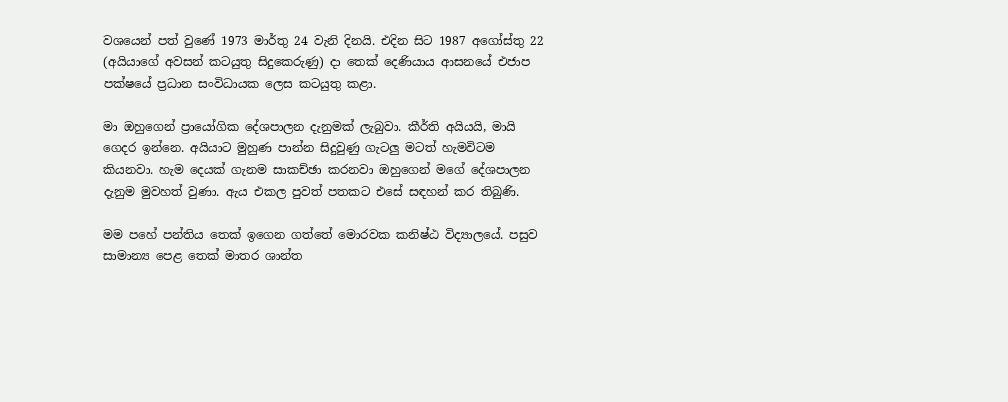වශයෙන් පත් වුණේ 1973 මාර්තු 24 වැනි දිනයි. එදින සිට 1987 අගෝස්තු 22 (අයියාගේ අ‍වසන් කටයුතු සිදුකෙරුණු) දා තෙක් දෙණියාය ආසනයේ එජාප පක්ෂයේ ප්‍රධාන සංවිධායක ලෙස කටයුතු කළා.

මා ඔහුගෙන් ප්‍රායෝගික දේශපාලන දැනුමක් ලැබුවා. කීර්ති අයියයි, මායි ගෙදර ඉන්නෙ. අයියාට මුහුණ පාන්න සිදුවුණු ගැටලු මටත් හැමවිටම කියනවා. හැම දෙයක් ගැනම සාකච්ඡා කරනවා ඔහුගෙන් මගේ දේශපාලන දැනුම මුවහත් වුණා. ඇය එකල පුවත් පතකට එසේ සඳහන් කර තිබුණි.

මම පහේ පන්තිය තෙක් ඉගෙන ගත්තේ මොරවක කනිෂ්ඨ විද්‍යාලයේ. පසුව සාමාන්‍ය පෙළ තෙක් මාතර ශාන්ත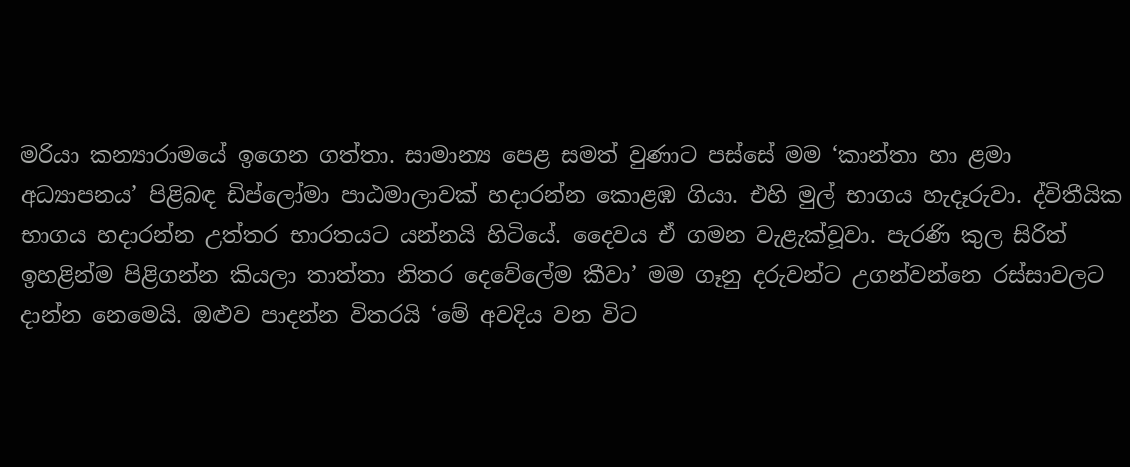මරියා කන්‍යාරාමයේ ඉගෙන ගත්තා. සාමාන්‍ය පෙළ සමත් වුණාට පස්සේ මම ‘කාන්තා හා ළමා අධ්‍යාපනය’ පිළිබඳ ඩිප්ලෝමා පාඨමාලාවක් හදාරන්න කොළඹ ගියා. එහි මුල් භාගය හැදෑරුවා. ද්විතීයික භාගය හදාරන්න උත්තර භාරතයට යන්නයි හිටියේ. දෛවය ඒ ගමන වැළැක්වූවා. පැරණි කුල සිරිත් ඉහළින්ම පිළිගන්න කියලා තාත්තා නිතර දෙවේලේම කීවා’ මම ගෑනු දරුවන්ට උගන්වන්නෙ රස්සාවලට දාන්න නෙමෙයි. ඔළුව පාදන්න විතරයි ‘මේ අවදිය වන විට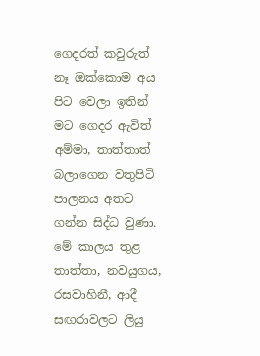ගෙදරත් කවුරුත් නෑ ඔක්කොම අය පිට වෙලා ඉතින් මට ගෙදර ඇවිත් අම්මා, තාත්තාත් බලාගෙන වතුපිටි පාලනය අතට ගන්න සිද්ධ වුණා. මේ කාලය තුළ තාත්තා, නවයුගය, රසවාහිනී, ආදී සඟරාවලට ලියු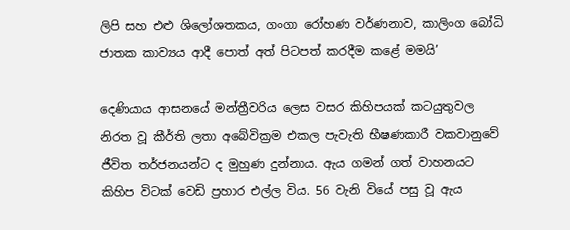ලිපි සහ එළු ශිලෝශතකය, ගංගා රෝහණ වර්ණනාව, කාලිංග බෝධි ජාතක කාව්‍යය ආදී පොත් අත් පිටපත් කරදීම කළේ මමයි’

දෙණියාය ආසනයේ මන්ත්‍රීවරිය ලෙස වසර කිහිපයක් කටයුතුවල නිරත වූ කීර්ති ලතා අබේවික්‍රම එකල පැවැති භීෂණකාරී වකවානුවේ ජීවිත තර්ජනයන්ට ද මුහුණ දුන්නාය. ඇය ගමන් ගත් වාහනයට කිහිප විටක් වෙඩි ප්‍රහාර එල්ල විය. 56 වැනි වියේ පසු වූ ඇය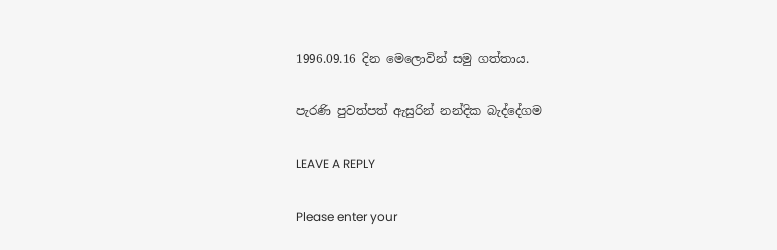1996.09.16 දින මෙලොවින් සමු ගත්තාය.

පැරණි පුවත්පත් ඇසුරින් නන්දික බැද්දේගම

LEAVE A REPLY

Please enter your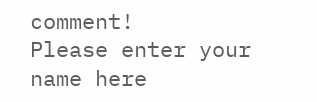comment!
Please enter your name here